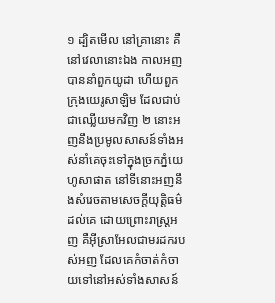១ ដ្បិតមើល នៅគ្រានោះ គឺនៅវេលានោះឯង កាលអញបាននាំពួកយូដា ហើយពួកក្រុងយេរូសាឡិម ដែលជាប់ជាឈ្លើយមកវិញ ២ នោះអញនឹងប្រមូលសាសន៍ទាំងអស់នាំគេចុះទៅក្នុងច្រកភ្នំយេហូសាផាត នៅទីនោះអញនឹងសំរេចតាមសេចក្តីយុត្តិធម៌ដល់គេ ដោយព្រោះរាស្ត្រអញ គឺអ៊ីស្រាអែលជាមរដករបស់អញ ដែលគេកំចាត់កំចាយទៅនៅអស់ទាំងសាសន៍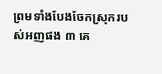ព្រមទាំងបែងចែកស្រុករបស់អញផង ៣ គេ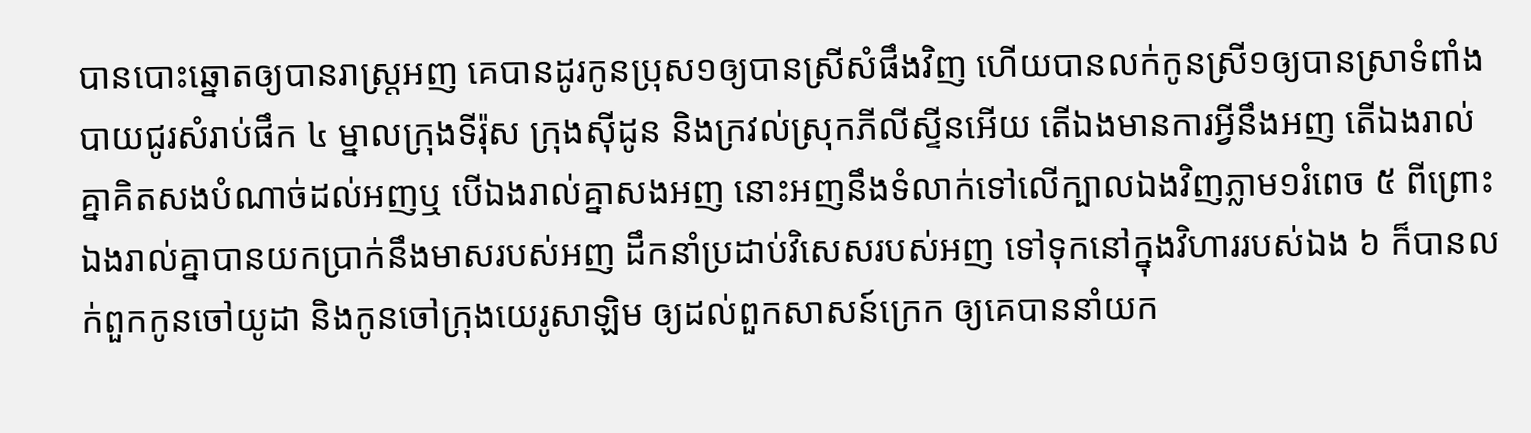បានបោះឆ្នោតឲ្យបានរាស្ត្រអញ គេបានដូរកូនប្រុស១ឲ្យបានស្រីសំផឹងវិញ ហើយបានលក់កូនស្រី១ឲ្យបានស្រាទំពាំងបាយជូរសំរាប់ផឹក ៤ ម្នាលក្រុងទីរ៉ុស ក្រុងស៊ីដូន និងក្រវល់ស្រុកភីលីស្ទីនអើយ តើឯងមានការអ្វីនឹងអញ តើឯងរាល់គ្នាគិតសងបំណាច់ដល់អញឬ បើឯងរាល់គ្នាសងអញ នោះអញនឹងទំលាក់ទៅលើក្បាលឯងវិញភ្លាម១រំពេច ៥ ពីព្រោះឯងរាល់គ្នាបានយកប្រាក់នឹងមាសរបស់អញ ដឹកនាំប្រដាប់វិសេសរបស់អញ ទៅទុកនៅក្នុងវិហាររបស់ឯង ៦ ក៏បានលក់ពួកកូនចៅយូដា និងកូនចៅក្រុងយេរូសាឡិម ឲ្យដល់ពួកសាសន៍ក្រេក ឲ្យគេបាននាំយក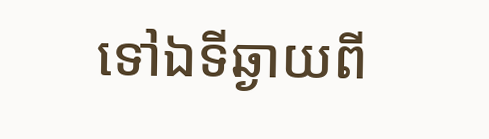ទៅឯទីឆ្ងាយពី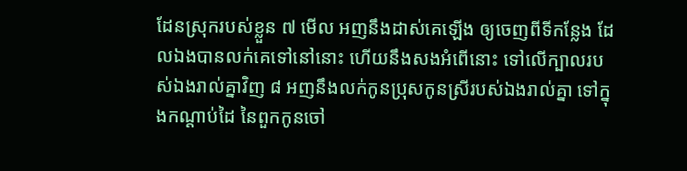ដែនស្រុករបស់ខ្លួន ៧ មើល អញនឹងដាស់គេឡើង ឲ្យចេញពីទីកន្លែង ដែលឯងបានលក់គេទៅនៅនោះ ហើយនឹងសងអំពើនោះ ទៅលើក្បាលរបស់ឯងរាល់គ្នាវិញ ៨ អញនឹងលក់កូនប្រុសកូនស្រីរបស់ឯងរាល់គ្នា ទៅក្នុងកណ្តាប់ដៃ នៃពួកកូនចៅ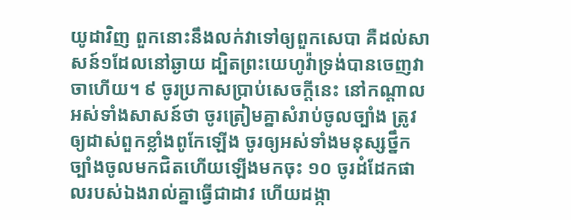យូដាវិញ ពួកនោះនឹងលក់វាទៅឲ្យពួកសេបា គឺដល់សាសន៍១ដែលនៅឆ្ងាយ ដ្បិតព្រះយេហូវ៉ាទ្រង់បានចេញវាចាហើយ។ ៩ ចូរប្រកាសប្រាប់សេចក្តីនេះ នៅកណ្តាលអស់ទាំងសាសន៍ថា ចូរត្រៀមគ្នាសំរាប់ចូលច្បាំង ត្រូវឲ្យដាស់ពួកខ្លាំងពូកែឡើង ចូរឲ្យអស់ទាំងមនុស្សថ្នឹកច្បាំងចូលមកជិតហើយឡើងមកចុះ ១០ ចូរដំដែកផាលរបស់ឯងរាល់គ្នាធ្វើជាដាវ ហើយដង្កា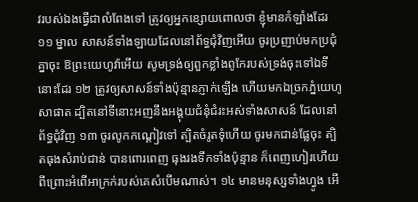វរបស់ឯងធ្វើជាលំពែងទៅ ត្រូវឲ្យអ្នកខ្សោយពោលថា ខ្ញុំមានកំឡាំងដែរ ១១ ម្នាល សាសន៍ទាំងឡាយដែលនៅព័ទ្ធជុំវិញអើយ ចូរប្រញាប់មកប្រជុំគ្នាចុះ ឱព្រះយេហូវ៉ាអើយ សូមទ្រង់ឲ្យពួកខ្លាំងពូកែរបស់ទ្រង់ចុះទៅឯទីនោះដែរ ១២ ត្រូវឲ្យសាសន៍ទាំងប៉ុន្មានភ្ញាក់ឡើង ហើយមកឯច្រកភ្នំយេហូសាផាត ដ្បិតនៅទីនោះអញនឹងអង្គុយជំនុំជំរះអស់ទាំងសាសន៍ ដែលនៅព័ទ្ធជុំវិញ ១៣ ចូរលូកកណ្តៀវទៅ ត្បិតចំរូតទុំហើយ ចូរមកជាន់ផ្លែចុះ ត្បិតធុងសំរាប់ជាន់ បានពោរពេញ ធុងរងទឹកទាំងប៉ុន្មាន ក៏ពេញហៀរហើយ ពីព្រោះអំពើអាក្រក់របស់គេសំបើមណាស់។ ១៤ មានមនុស្សទាំងហ្វូង អើ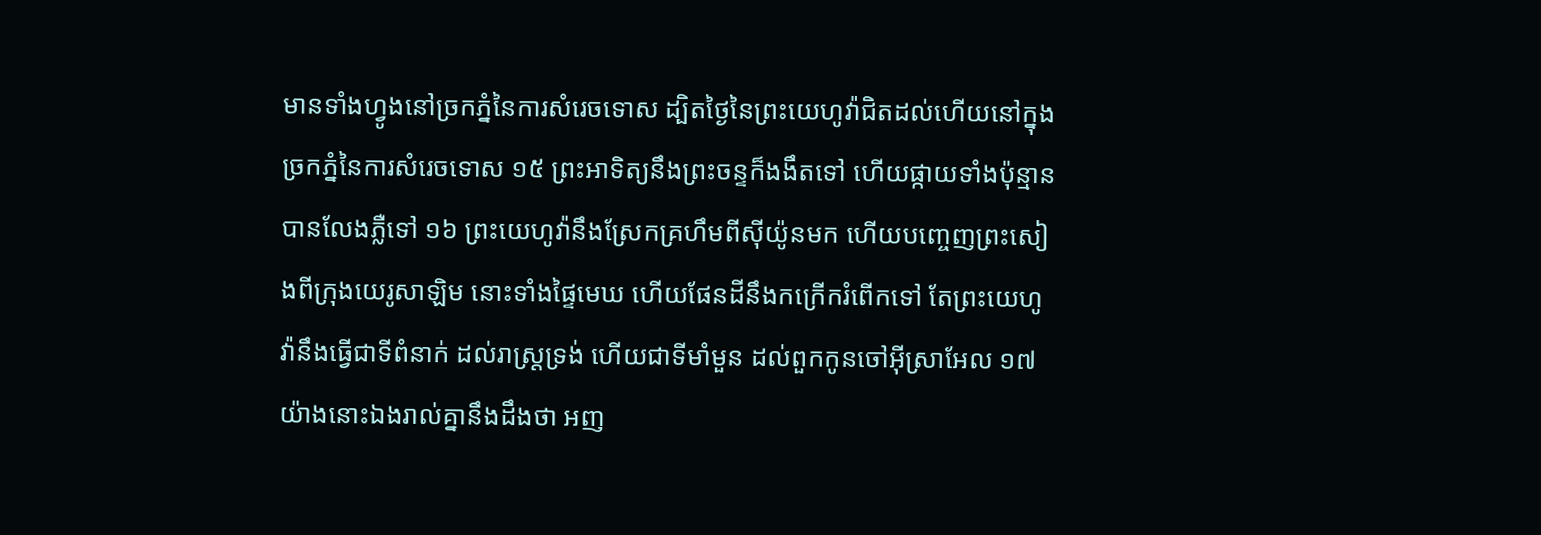មានទាំងហ្វូងនៅច្រកភ្នំនៃការសំរេចទោស ដ្បិតថ្ងៃនៃព្រះយេហូវ៉ាជិតដល់ហើយនៅក្នុងច្រកភ្នំនៃការសំរេចទោស ១៥ ព្រះអាទិត្យនឹងព្រះចន្ទក៏ងងឹតទៅ ហើយផ្កាយទាំងប៉ុន្មានបានលែងភ្លឺទៅ ១៦ ព្រះយេហូវ៉ានឹងស្រែកគ្រហឹមពីស៊ីយ៉ូនមក ហើយបញ្ចេញព្រះសៀងពីក្រុងយេរូសាឡិម នោះទាំងផ្ទៃមេឃ ហើយផែនដីនឹងកក្រើករំពើកទៅ តែព្រះយេហូវ៉ានឹងធ្វើជាទីពំនាក់ ដល់រាស្ត្រទ្រង់ ហើយជាទីមាំមួន ដល់ពួកកូនចៅអ៊ីស្រាអែល ១៧ យ៉ាងនោះឯងរាល់គ្នានឹងដឹងថា អញ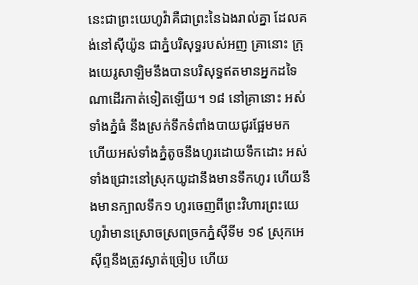នេះជាព្រះយេហូវ៉ាគឺជាព្រះនៃឯងរាល់គ្នា ដែលគង់នៅស៊ីយ៉ូន ជាភ្នំបរិសុទ្ធរបស់អញ គ្រានោះ ក្រុងយេរូសាឡិមនឹងបានបរិសុទ្ធឥតមានអ្នកដទៃណាដើរកាត់ទៀតឡើយ។ ១៨ នៅគ្រានោះ អស់ទាំងភ្នំធំ នឹងស្រក់ទឹកទំពាំងបាយជូរផ្អែមមក ហើយអស់ទាំងភ្នំតូចនឹងហូរដោយទឹកដោះ អស់ទាំងជ្រោះនៅស្រុកយូដានឹងមានទឹកហូរ ហើយនឹងមានក្បាលទឹក១ ហូរចេញពីព្រះវិហារព្រះយេហូវ៉ាមានស្រោចស្រពច្រកភ្នំស៊ីទីម ១៩ ស្រុកអេស៊ីព្ទនឹងត្រូវស្ងាត់ច្រៀប ហើយ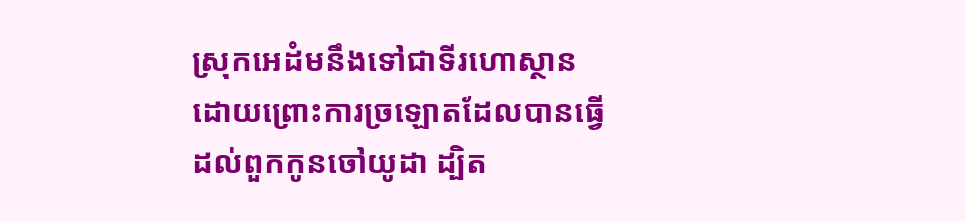ស្រុកអេដំមនឹងទៅជាទីរហោស្ថាន ដោយព្រោះការច្រឡោតដែលបានធ្វើដល់ពួកកូនចៅយូដា ដ្បិត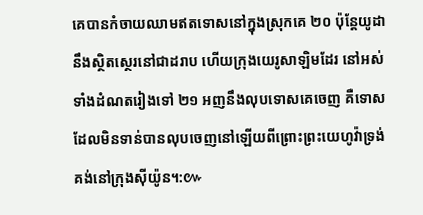គេបានកំចាយឈាមឥតទោសនៅក្នុងស្រុកគេ ២០ ប៉ុន្តែយូដានឹងស្ថិតស្ថេរនៅជាដរាប ហើយក្រុងយេរូសាឡិមដែរ នៅអស់ទាំងដំណតរៀងទៅ ២១ អញនឹងលុបទោសគេចេញ គឺទោសដែលមិនទាន់បានលុបចេញនៅឡើយពីព្រោះព្រះយេហូវ៉ាទ្រង់គង់នៅក្រុងស៊ីយ៉ូន។:៚